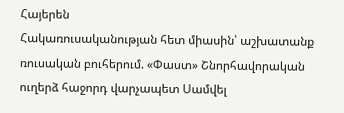Հայերեն
Հակառուսականության հետ միասին՝ աշխատանք ռուսական բուհերում. «Փաստ» Շնորհավորական ուղերձ հաջորդ վարչապետ Սամվել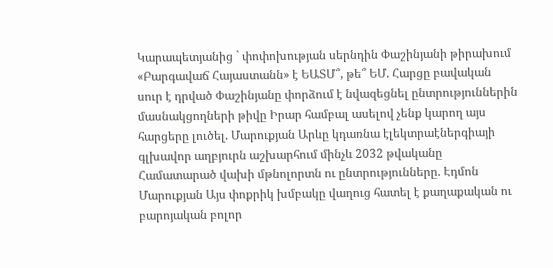Կարապետյանից ` փոփոխության սերնդին Փաշինյանի թիրախում «Բարգավաճ Հայաստանն» է ԵԱՏՄ՞, թե՞ ԵՄ. Հարցը բավական սուր է դրված Փաշինյանը փորձում է նվազեցնել ընտրություններին մասնակցողների թիվը Իրար համբալ ասելով չենք կարող այս հարցերը լուծել. Մարուքյան Արևը կդառնա էլեկտրաէներգիայի գլխավոր աղբյուրն աշխարհում մինչև 2032 թվականը Համատարած վախի մթնոլորտն ու ընտրությունները. Էդմոն Մարուքյան Այս փոքրիկ խմբակը վաղուց հատել է քաղաքական ու բարոյական բոլոր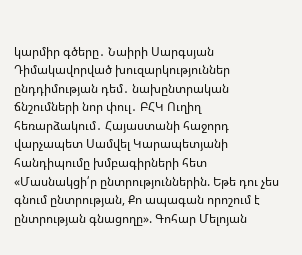կարմիր գծերը․ Նաիրի Սարգսյան Դիմակավորված խուզարկություններ ընդդիմության դեմ․ նախընտրական ճնշումների նոր փուլ․ ԲՀԿ Ուղիղ հեռարձակում․ Հայաստանի հաջորդ վարչապետ Սամվել Կարապետյանի հանդիպումը խմբագիրների հետ «Մասնակցի՛ր ընտրություններին. Եթե դու չես գնում ընտրության, Քո ապագան որոշում է ընտրության գնացողը». Գոհար Մելոյան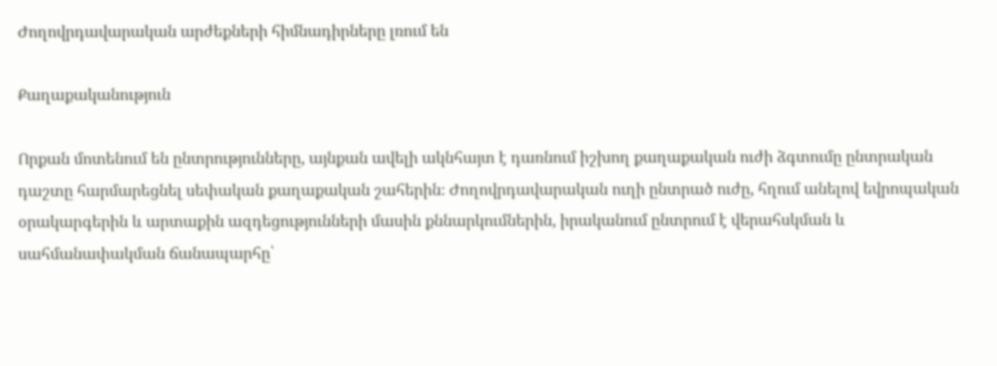Ժողովրդավարական արժեքների հիմնադիրները լռում են

Քաղաքականություն

Որքան մոտենում են ընտրությունները, այնքան ավելի ակնհայտ է դառնում իշխող քաղաքական ուժի ձգտումը ընտրական դաշտը հարմարեցնել սեփական քաղաքական շահերին։ Ժողովրդավարական ուղի ընտրած ուժը, հղում անելով եվրոպական օրակարգերին և արտաքին ազդեցությունների մասին քննարկումներին, իրականում ընտրում է վերահսկման և սահմանափակման ճանապարհը՝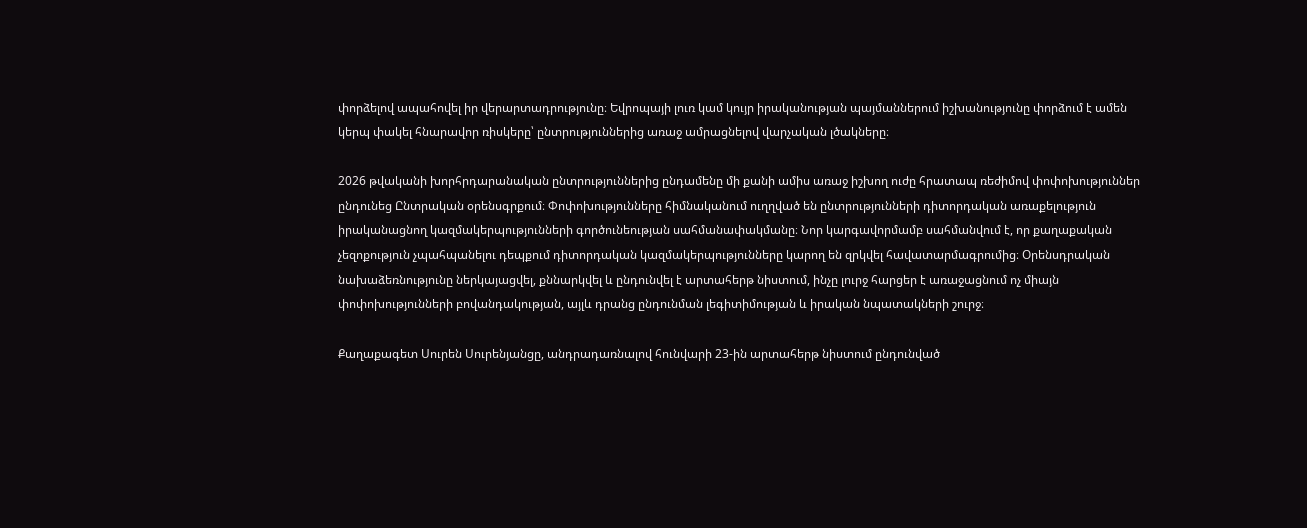փորձելով ապահովել իր վերարտադրությունը։ Եվրոպայի լուռ կամ կույր իրականության պայմաններում իշխանությունը փորձում է ամեն կերպ փակել հնարավոր ռիսկերը՝ ընտրություններից առաջ ամրացնելով վարչական լծակները։

2026 թվականի խորհրդարանական ընտրություններից ընդամենը մի քանի ամիս առաջ իշխող ուժը հրատապ ռեժիմով փոփոխություններ ընդունեց Ընտրական օրենսգրքում։ Փոփոխությունները հիմնականում ուղղված են ընտրությունների դիտորդական առաքելություն իրականացնող կազմակերպությունների գործունեության սահմանափակմանը։ Նոր կարգավորմամբ սահմանվում է, որ քաղաքական չեզոքություն չպահպանելու դեպքում դիտորդական կազմակերպությունները կարող են զրկվել հավատարմագրումից։ Օրենսդրական նախաձեռնությունը ներկայացվել, քննարկվել և ընդունվել է արտահերթ նիստում, ինչը լուրջ հարցեր է առաջացնում ոչ միայն փոփոխությունների բովանդակության, այլև դրանց ընդունման լեգիտիմության և իրական նպատակների շուրջ։

Քաղաքագետ Սուրեն Սուրենյանցը, անդրադառնալով հունվարի 23-ին արտահերթ նիստում ընդունված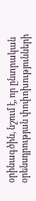օրինագծին, նշում է, որ ընտրական օրենսդրության փոփոխությունների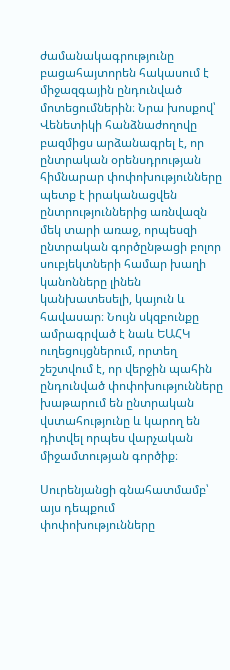ժամանակագրությունը բացահայտորեն հակասում է միջազգային ընդունված մոտեցումներին։ Նրա խոսքով՝ Վենետիկի հանձնաժողովը բազմիցս արձանագրել է, որ ընտրական օրենսդրության հիմնարար փոփոխությունները պետք է իրականացվեն ընտրություններից առնվազն մեկ տարի առաջ, որպեսզի ընտրական գործընթացի բոլոր սուբյեկտների համար խաղի կանոնները լինեն կանխատեսելի, կայուն և հավասար։ Նույն սկզբունքը ամրագրված է նաև ԵԱՀԿ ուղեցույցներում, որտեղ շեշտվում է, որ վերջին պահին ընդունված փոփոխությունները խաթարում են ընտրական վստահությունը և կարող են դիտվել որպես վարչական միջամտության գործիք։

Սուրենյանցի գնահատմամբ՝ այս դեպքում փոփոխությունները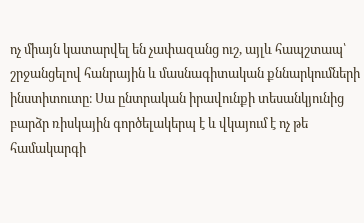ոչ միայն կատարվել են չափազանց ուշ, այլև հապշտապ՝ շրջանցելով հանրային և մասնագիտական քննարկումների ինստիտուտը։ Սա ընտրական իրավունքի տեսանկյունից բարձր ռիսկային գործելակերպ է և վկայում է ոչ թե համակարգի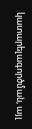կատարելագործման, այլ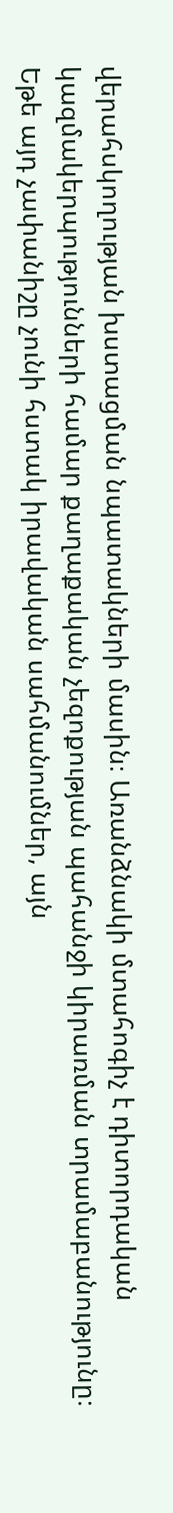վերահսկողության խստացման նպատակների մասին։ Առանձնակի մտահոգիչ է դիտորդական կազմակերպությունների համար քաղաքական չեզոքության պահանջի կիրառման տրամաբանությունը։ Եթե այդ չափանիշը չունի հստակ իրավական սահմանումներ, այն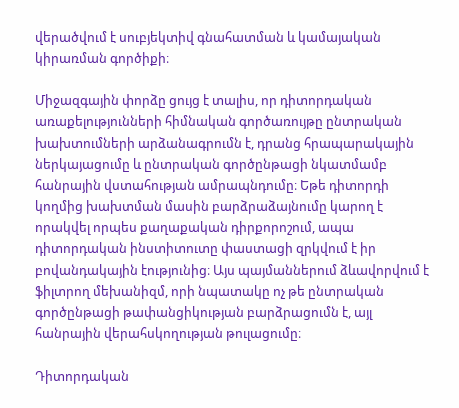վերածվում է սուբյեկտիվ գնահատման և կամայական կիրառման գործիքի։

Միջազգային փորձը ցույց է տալիս, որ դիտորդական առաքելությունների հիմնական գործառույթը ընտրական խախտումների արձանագրումն է, դրանց հրապարակային ներկայացումը և ընտրական գործընթացի նկատմամբ հանրային վստահության ամրապնդումը։ Եթե դիտորդի կողմից խախտման մասին բարձրաձայնումը կարող է որակվել որպես քաղաքական դիրքորոշում, ապա դիտորդական ինստիտուտը փաստացի զրկվում է իր բովանդակային էությունից։ Այս պայմաններում ձևավորվում է ֆիլտրող մեխանիզմ, որի նպատակը ոչ թե ընտրական գործընթացի թափանցիկության բարձրացումն է, այլ հանրային վերահսկողության թուլացումը։

Դիտորդական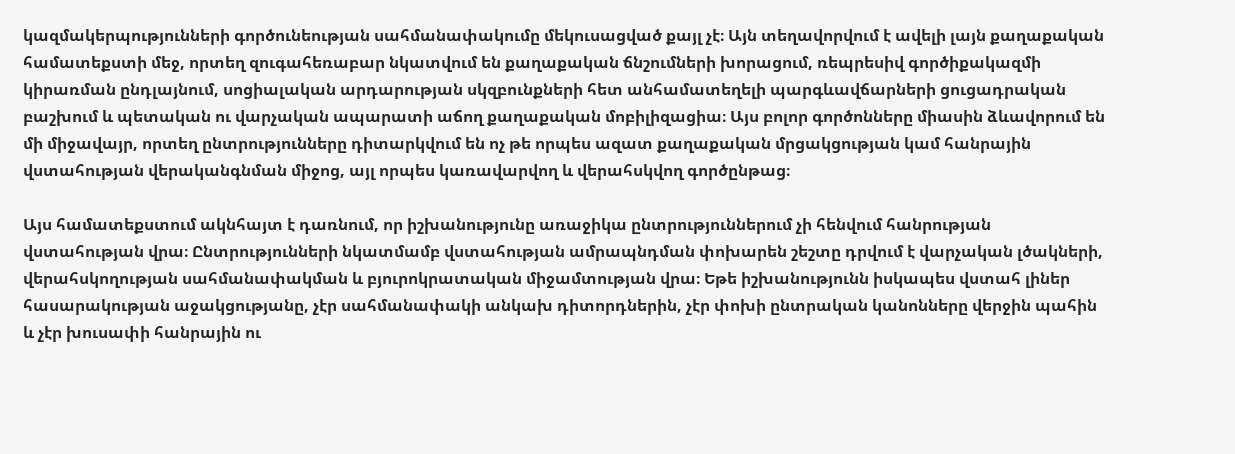կազմակերպությունների գործունեության սահմանափակումը մեկուսացված քայլ չէ։ Այն տեղավորվում է ավելի լայն քաղաքական համատեքստի մեջ, որտեղ զուգահեռաբար նկատվում են քաղաքական ճնշումների խորացում, ռեպրեսիվ գործիքակազմի կիրառման ընդլայնում, սոցիալական արդարության սկզբունքների հետ անհամատեղելի պարգևավճարների ցուցադրական բաշխում և պետական ու վարչական ապարատի աճող քաղաքական մոբիլիզացիա։ Այս բոլոր գործոնները միասին ձևավորում են մի միջավայր, որտեղ ընտրությունները դիտարկվում են ոչ թե որպես ազատ քաղաքական մրցակցության կամ հանրային վստահության վերականգնման միջոց, այլ որպես կառավարվող և վերահսկվող գործընթաց։

Այս համատեքստում ակնհայտ է դառնում, որ իշխանությունը առաջիկա ընտրություններում չի հենվում հանրության վստահության վրա։ Ընտրությունների նկատմամբ վստահության ամրապնդման փոխարեն շեշտը դրվում է վարչական լծակների, վերահսկողության սահմանափակման և բյուրոկրատական միջամտության վրա։ Եթե իշխանությունն իսկապես վստահ լիներ հասարակության աջակցությանը, չէր սահմանափակի անկախ դիտորդներին, չէր փոխի ընտրական կանոնները վերջին պահին և չէր խուսափի հանրային ու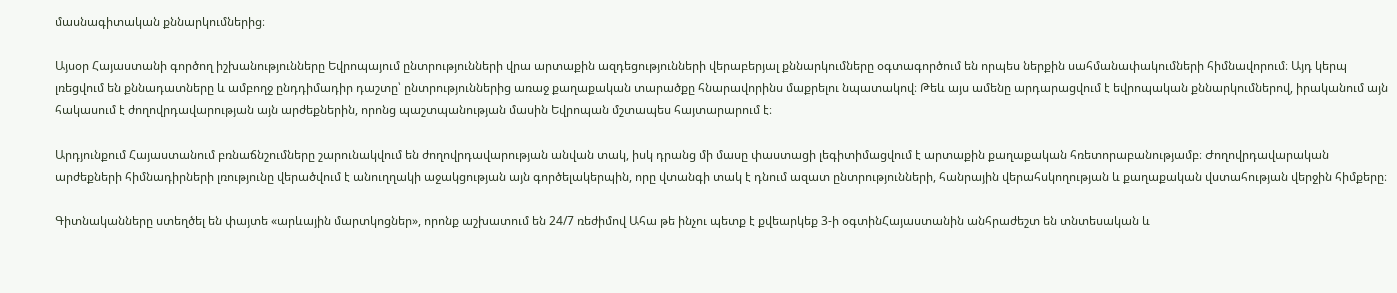մասնագիտական քննարկումներից։

Այսօր Հայաստանի գործող իշխանությունները Եվրոպայում ընտրությունների վրա արտաքին ազդեցությունների վերաբերյալ քննարկումները օգտագործում են որպես ներքին սահմանափակումների հիմնավորում։ Այդ կերպ լռեցվում են քննադատները և ամբողջ ընդդիմադիր դաշտը՝ ընտրություններից առաջ քաղաքական տարածքը հնարավորինս մաքրելու նպատակով։ Թեև այս ամենը արդարացվում է եվրոպական քննարկումներով, իրականում այն հակասում է ժողովրդավարության այն արժեքներին, որոնց պաշտպանության մասին Եվրոպան մշտապես հայտարարում է։

Արդյունքում Հայաստանում բռնաճնշումները շարունակվում են ժողովրդավարության անվան տակ, իսկ դրանց մի մասը փաստացի լեգիտիմացվում է արտաքին քաղաքական հռետորաբանությամբ։ Ժողովրդավարական արժեքների հիմնադիրների լռությունը վերածվում է անուղղակի աջակցության այն գործելակերպին, որը վտանգի տակ է դնում ազատ ընտրությունների, հանրային վերահսկողության և քաղաքական վստահության վերջին հիմքերը։

Գիտնականները ստեղծել են փայտե «արևային մարտկոցներ», որոնք աշխատում են 24/7 ռեժիմով Ահա թե ինչու պետք է քվեարկեք 3-ի օգտինՀայաստանին անհրաժեշտ են տնտեսական և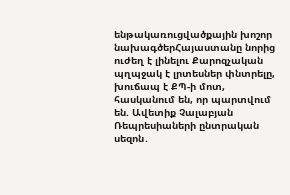ենթակառուցվածքային խոշոր նախագծերՀայաստանը նորից ուժեղ է լինելու Քարոզչական պղպջակ է լրտեսներ փնտրելը, խուճապ է ՔՊ-ի մոտ, հասկանում են, որ պարտվում են. Ավետիք Չալաբյան Ռեպրեսիաների ընտրական սեզոն․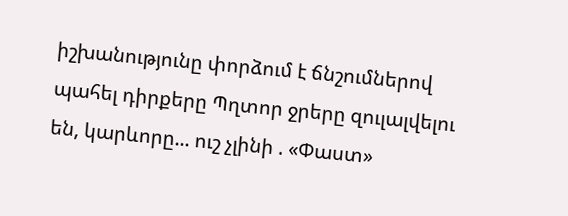իշխանությունը փորձում է ճնշումներով պահել դիրքերը Պղտոր ջրերը զուլալվելու են, կարևորը... ուշ չլինի . «Փաստ»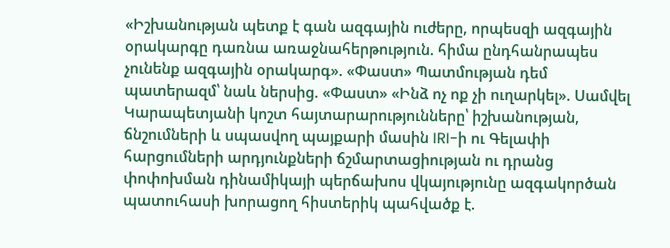«Իշխանության պետք է գան ազգային ուժերը, որպեսզի ազգային օրակարգը դառնա առաջնահերթություն. հիմա ընդհանրապես չունենք ազգային օրակարգ». «Փաստ» Պատմության դեմ պատերազմ՝ նաև ներսից. «Փաստ» «Ինձ ոչ ոք չի ուղարկել». Սամվել Կարապետյանի կոշտ հայտարարությունները՝ իշխանության, ճնշումների և սպասվող պայքարի մասին IRI-ի ու Գելափի հարցումների արդյունքների ճշմարտացիության ու դրանց փոփոխման դինամիկայի պերճախոս վկայությունը ազգակործան պատուհասի խորացող հիստերիկ պահվածք է.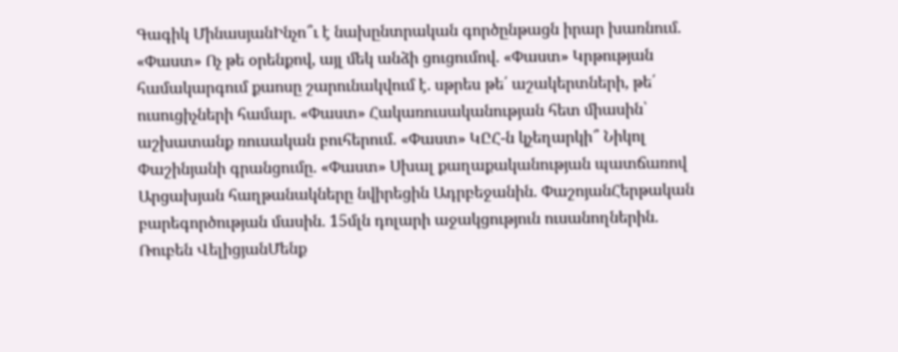Գագիկ ՄինասյանԻնչո՞ւ է նախընտրական գործընթացն իրար խառնում. «Փաստ» Ոչ թե օրենքով, այլ մեկ անձի ցուցումով. «Փաստ» Կրթության համակարգում քաոսը շարունակվում է. սթրես թե՛ աշակերտների, թե՛ ուսուցիչների համար. «Փաստ» Հակառուսականության հետ միասին՝ աշխատանք ռուսական բուհերում. «Փաստ» ԿԸՀ-ն կչեղարկի՞ Նիկոլ Փաշինյանի գրանցումը. «Փաստ» Սխալ քաղաքականության պատճառով Արցախյան հաղթանակները նվիրեցին Ադրբեջանին. ՓաշոյանՀերթական բարեգործության մասին. 15մլն դոլարի աջակցություն ուսանողներին. Ռուբեն ՎելիցյանՄենք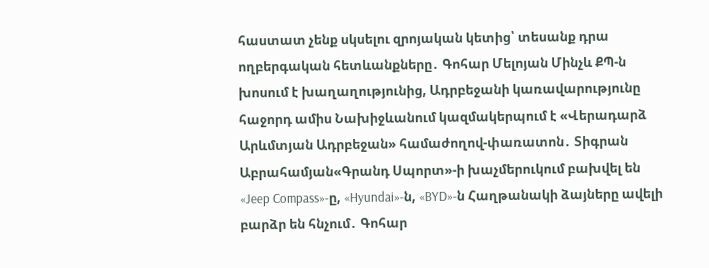հաստատ չենք սկսելու զրոյական կետից՝ տեսանք դրա ողբերգական հետևանքները․ Գոհար Մելոյան Մինչև ՔՊ-ն խոսում է խաղաղությունից, Ադրբեջանի կառավարությունը հաջորդ ամիս Նախիջևանում կազմակերպում է «Վերադարձ Արևմտյան Ադրբեջան» համաժողով-փառատոն․ Տիգրան Աբրահամյան«Գրանդ Սպորտ»-ի խաչմերուկում բախվել են «Jeep Compass»-ը, «Hyundai»-ն, «BYD»-ն Հաղթանակի ձայները ավելի բարձր են հնչում․ Գոհար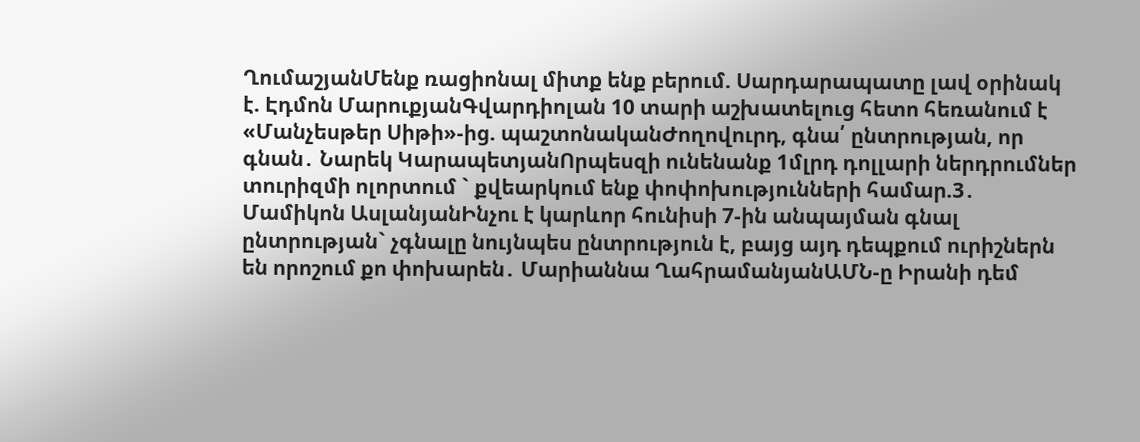ՂումաշյանՄենք ռացիոնալ միտք ենք բերում. Սարդարապատը լավ օրինակ է. Էդմոն ՄարուքյանԳվարդիոլան 10 տարի աշխատելուց հետո հեռանում է «Մանչեսթեր Սիթի»-ից. պաշտոնականԺողովուրդ, գնա՛ ընտրության, որ գնան․ Նարեկ ԿարապետյանՈրպեսզի ունենանք 1մլրդ դոլլարի ներդրումներ տուրիզմի ոլորտում ` քվեարկում ենք փոփոխությունների համար.3․ Մամիկոն ԱսլանյանԻնչու է կարևոր հունիսի 7-ին անպայման գնալ ընտրության` չգնալը նույնպես ընտրություն է, բայց այդ դեպքում ուրիշներն են որոշում քո փոխարեն․ Մարիաննա ՂահրամանյանԱՄՆ-ը Իրանի դեմ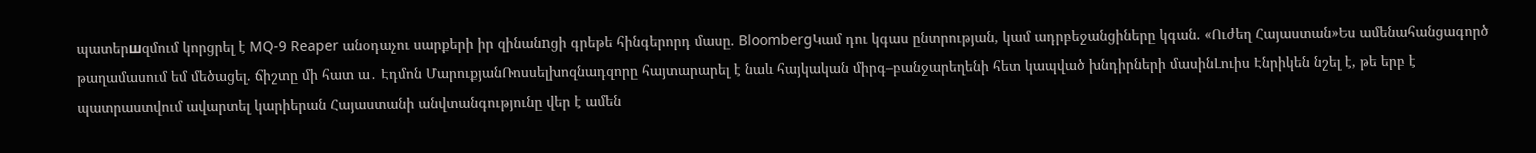պատերшզմում կորցրել է MQ-9 Reaper անօդաչու սարքերի իր զինանnցի գրեթե հինգերորդ մասը. BloombergԿամ դու կգաս ընտրության, կամ ադրբեջանցիները կգան. «Ուժեղ Հայաստան»Ես ամենահանցագործ թաղամասում եմ մեծացել. ճիշտը մի հատ ա․ Էդմոն ՄարուքյանՌոսսելխոզնադզորը հայտարարել է նաև հայկական միրգ–բանջարեղենի հետ կապված խնդիրների մասինԼուիս Էնրիկեն նշել է, թե երբ է պատրաստվում ավարտել կարիերան Հայաստանի անվտանգությունը վեր է ամեն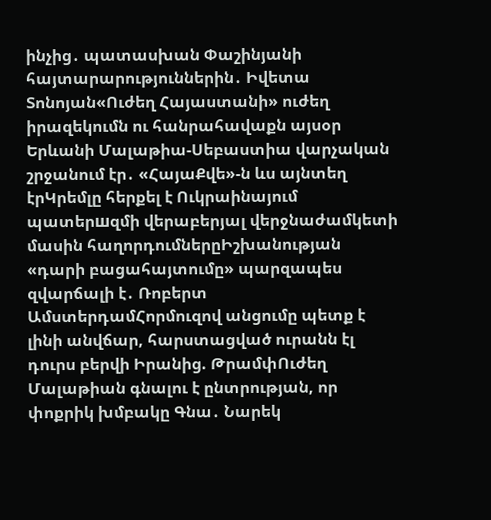ինչից․ պատասխան Փաշինյանի հայտարարություններին․ Իվետա Տոնոյան«Ուժեղ Հայաստանի» ուժեղ իրազեկումն ու հանրահավաքն այսօր Երևանի Մալաթիա-Սեբաստիա վարչական շրջանում էր․ «ՀայաՔվե»-ն ևս այնտեղ էրԿրեմլը հերքել է Ուկրաինայում պատերшզմի վերաբերյալ վերջնաժամկետի մասին հաղորդումներըԻշխանության «դարի բացահայտումը» պարզապես զվարճալի է․ Ռոբերտ ԱմստերդամՀորմուզով անցումը պետք է լինի անվճար, հարստացված ուրանն էլ դուրս բերվի Իրանից. ԹրամփՈւժեղ Մալաթիան գնալու է ընտրության, որ փոքրիկ խմբակը Գնա․ Նարեկ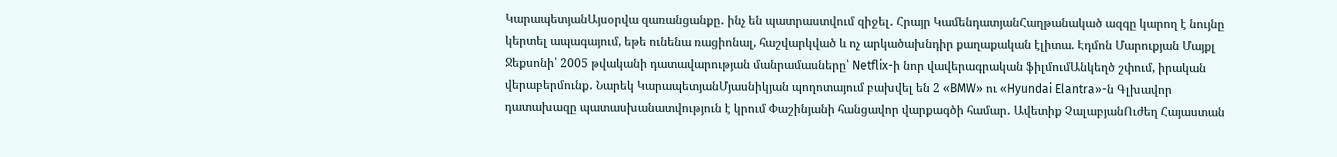ԿարապետյանԱյսօրվա զառանցանքը․ ինչ են պատրաստվում զիջել․ Հրայր ԿամենդատյանՀաղթանակած ազգը կարող է նույնը կերտել ապագայում, եթե ունենա ռացիոնալ, հաշվարկված և ոչ արկածախնդիր քաղաքական էլիտա. Էդմոն Մարուքյան Մայքլ Ջեքսոնի՝ 2005 թվականի դատավարության մանրամասները՝ Netflix-ի նոր վավերագրական ֆիլմումԱնկեղծ շփում, իրական վերաբերմունք․ Նարեկ ԿարապետյանՄյասնիկյան պողոտայում բախվել են 2 «BMW» ու «Hyundai Elantra»-ն Գլխավոր դատախազը պատասխանատվություն է կրում Փաշինյանի հանցավոր վարքագծի համար․ Ավետիք ՉալաբյանՈւժեղ Հայաստան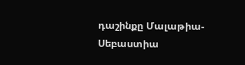դաշինքը Մալաթիա-Սեբաստիա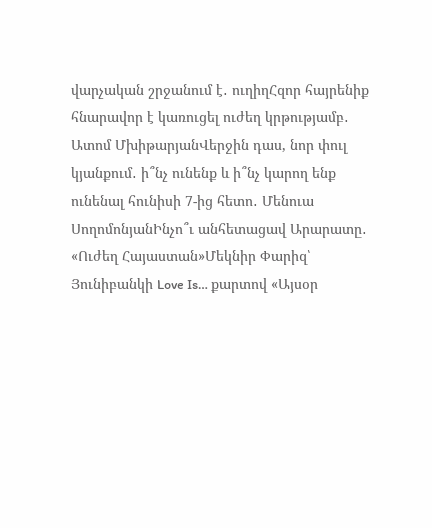վարչական շրջանում է․ ուղիղՀզոր հայրենիք հնարավոր է կառուցել ուժեղ կրթությամբ․ Ատոմ ՄխիթարյանՎերջին դաս, նոր փուլ կյանքում․ ի՞նչ ունենք և ի՞նչ կարող ենք ունենալ հունիսի 7-ից հետո․ Մենուա ՍողոմոնյանԻնչո՞ւ անհետացավ Արարատը․ «Ուժեղ Հայաստան»Մեկնիր Փարիզ՝ Յունիբանկի Love Is… քարտով «Այսօր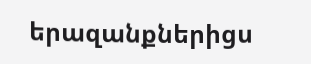երազանքներիցս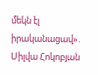մեկն էլ իրականացավ». Սիլվա Հոկոբյան